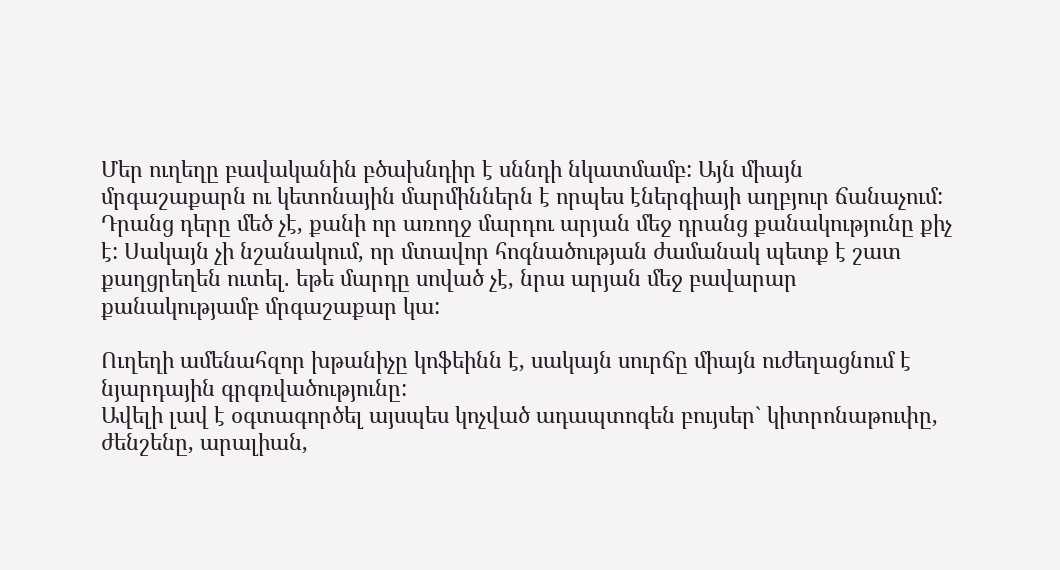Մեր ուղեղը բավականին բծախնդիր է սննդի նկատմամբ: Այն միայն մրգաշաքարն ու կետոնային մարմիններն է որպես էներգիայի աղբյուր ճանաչում:
Դրանց դերը մեծ չէ, քանի որ առողջ մարդու արյան մեջ դրանց քանակությունը քիչ է: Սակայն չի նշանակում, որ մտավոր հոգնածության ժամանակ պետք է շատ քաղցրեղեն ուտել. եթե մարդը սոված չէ, նրա արյան մեջ բավարար քանակությամբ մրգաշաքար կա:

Ուղեղի ամենահզոր խթանիչը կոֆեինն է, սակայն սուրճը միայն ուժեղացնում է նյարդային գրգռվածությունը:
Ավելի լավ է օգտագործել այսպես կոչված ադապտոգեն բույսեր` կիտրոնաթուփը, ժենշենը, արալիան,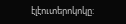էլէուտերոկոկը: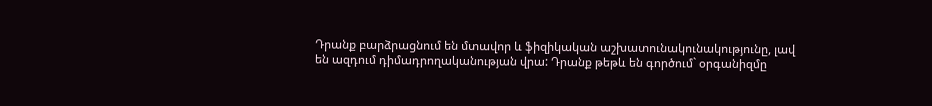Դրանք բարձրացնում են մտավոր և ֆիզիկական աշխատունակունակությունը, լավ են ազդում դիմադրողականության վրա: Դրանք թեթև են գործում` օրգանիզմը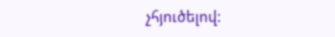չհյուծելով: